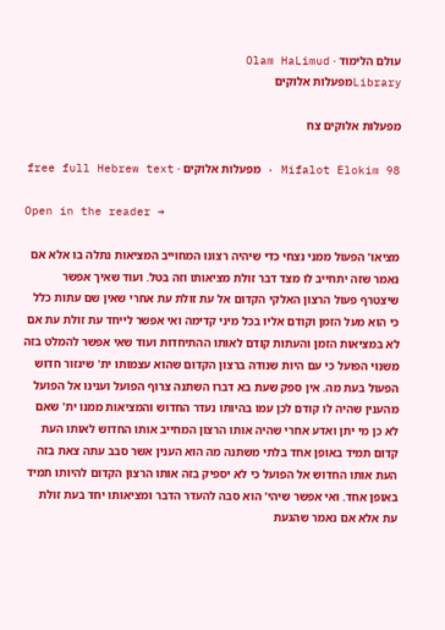עולם הלימוד · Olam HaLimud
Libraryמפעלות אלוקים

מפעלות אלוקים צח

Mifalot Elokim 98 · מפעלות אלוקים · free full Hebrew text

Open in the reader →

מציאו' הפעול ממני נצחי כדי שיהיה רצונו המחוייב המציאות נתלה בו אלא אם נאמר שזה יתחייב לו מצד דבר זולת מציאותו וזה בטל. ועוד שאיך אפשר שיצטרף פעול הרצון האלקי הקדום אל עת זולת עת אחרי שאין שם עתות כלל כי הוא מעל הזמן וקודם אליו בכל מיני קדימה ואי אפשר לייחד עת זולת עת אם לא במציאות הזמן והעתות קודם לאותו ההתיחדות ועוד שאי אפשר להמלט בזה משנוי הפועל כי עם היות שנודה ברצון הקדום שהוא עצמותו ית' שיגזור חדוש הפעול בעת מה. אין ספק שעת בא דברו השתנה צרוף הפועל וענינו אל הפועל מהענין שהיה לו קודם לכן עמו בהיותו נעדר החדוש והמציאות ממנו ית' שאם לא כן מי יתן ואדע אחרי שהיה אותו הרצון המחייב אותו החדוש לאותו העת קדום תמיד באופן אחד בלתי משתנה מה הוא הענין אשר סבב עתה צאת בזה העת אותו החדוש אל הפועל כי לא יספיק בזה אותו הרצון הקדום להיותו תמיד באופן אחד. ואי אפשר שיהי' הוא סבה להעדר הדבר ומציאותו יחד בעת זולת עת אלא אם נאמר שהגעת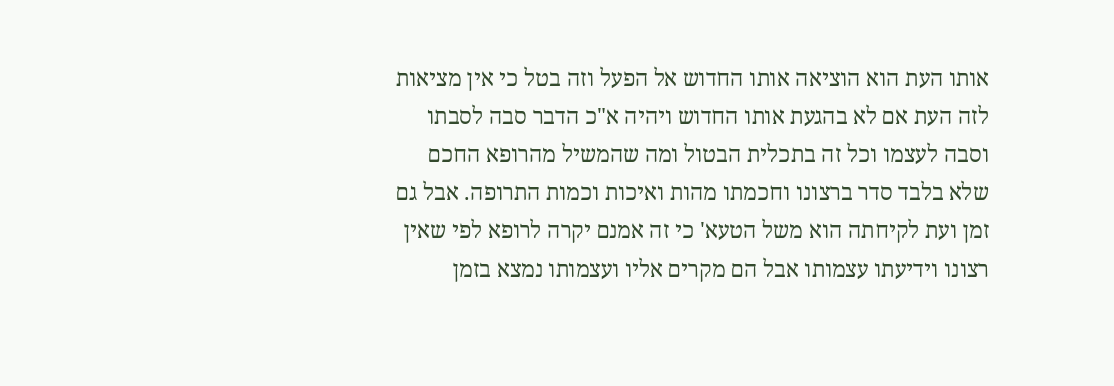אותו העת הוא הוציאה אותו החדוש אל הפעל וזה בטל כי אין מציאות לזה העת אם לא בהגעת אותו החדוש ויהיה א"כ הדבר סבה לסבתו וסבה לעצמו וכל זה בתכלית הבטול ומה שהמשיל מהרופא החכם שלא בלבד סדר ברצונו וחכמתו מהות ואיכות וכמות התרופה. אבל גם זמן ועת לקיחתה הוא משל הטעא' כי זה אמנם יקרה לרופא לפי שאין רצונו וידיעתו עצמותו אבל הם מקרים אליו ועצמותו נמצא בזמן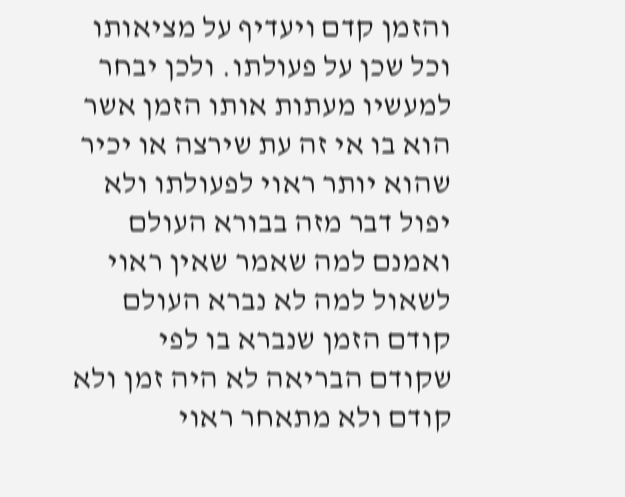והזמן קדם ויעדיף על מציאותו וכל שכן על פעולתו. ולכן יבחר למעשיו מעתות אותו הזמן אשר הוא בו אי זה עת שירצה או יכיר שהוא יותר ראוי לפעולתו ולא יפול דבר מזה בבורא העולם ואמנם למה שאמר שאין ראוי לשאול למה לא נברא העולם קודם הזמן שנברא בו לפי שקודם הבריאה לא היה זמן ולא קודם ולא מתאחר ראוי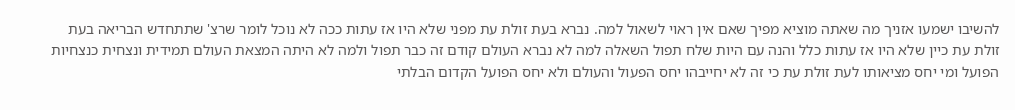להשיבו ישמעו אזניך מה שאתה מוציא מפיך שאם אין ראוי לשאול למה. נברא בעת זולת עת מפני שלא היו אז עתות ככה לא נוכל לומר שרצ' שתתחדש הבריאה בעת זולת עת כיין שלא היו אז עתות כלל והנה עם היות שלח תפול השאלה למה לא נברא העולם קודם זה כבר תפול ולמה לא היתה המצאת העולם תמידית ונצחית כנצחיות הפועל ומי יחס מציאותו לעת זולת עת כי זה לא יחייבהו יחס הפעול והעולם ולא יחס הפועל הקדום הבלתי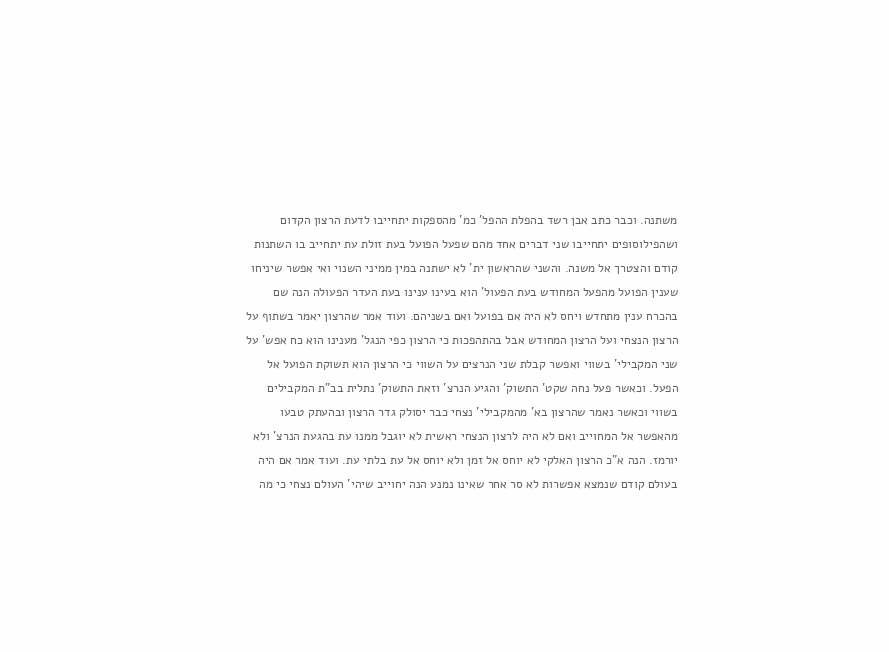משתנה. וכבר כתב אבן רשד בהפלת ההפל' כמ' מהספקות יתחייבו לדעת הרצון הקדום ושהפילוסופים יתחייבו שני דברים אחד מהם שפעל הפועל בעת זולת עת יתחייב בו השתנות קודם והצטרך אל משנה. והשני שהראשון ית' לא ישתנה במין ממיני השנוי ואי אפשר שיניחו שענין הפועל מהפעל המחודש בעת הפעול' הוא בעינו ענינו בעת העדר הפעולה הנה שם בהכרח ענין מתחדש ויחס לא היה אם בפועל ואם בשניהם. ועוד אמר שהרצון יאמר בשתוף על הרצון הנצחי ועל הרצון המחודש אבל בהתהפכות כי הרצון כפי הנגל' מענינו הוא כח אפש' על שני המקבילי' בשווי ואפשר קבלת שני הנרצים על השווי כי הרצון הוא תשוקת הפועל אל הפעל. וכאשר פעל נחה שקט' התשוק' והגיע הנרצ' וזאת התשוק' נתלית בב"ת המקבילים בשווי וכאשר נאמר שהרצון בא' מהמקבילי' נצחי כבר יסולק גדר הרצון ובהעתק טבעו מהאפשר אל המחוייב ואם לא היה לרצון הנצחי ראשית לא יוגבל ממנו עת בהגעת הנרצ' ולא יורמז. הנה א"כ הרצון האלקי לא יוחס אל זמן ולא יוחס אל עת בלתי עת. ועוד אמר אם היה בעולם קודם שנמצא אפשרות לא סר אחר שאינו נמנע הנה יחוייב שיהי' העולם נצחי כי מה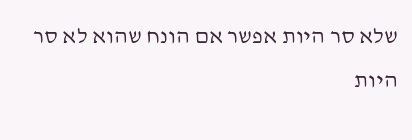שלא סר היות אפשר אם הונח שהוא לא סר היות